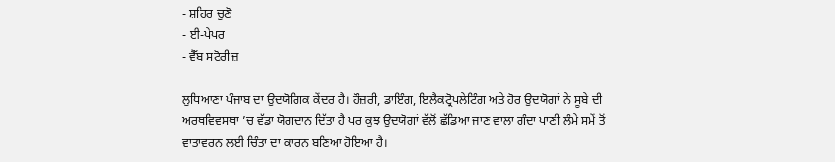- ਸ਼ਹਿਰ ਚੁਣੋ
- ਈ-ਪੇਪਰ
- ਵੈੱਬ ਸਟੋਰੀਜ਼

ਲੁਧਿਆਣਾ ਪੰਜਾਬ ਦਾ ਉਦਯੋਗਿਕ ਕੇਂਦਰ ਹੈ। ਹੌਜ਼ਰੀ, ਡਾਇੰਗ, ਇਲੈਕਟ੍ਰੋਪਲੇਟਿੰਗ ਅਤੇ ਹੋਰ ਉਦਯੋਗਾਂ ਨੇ ਸੂਬੇ ਦੀ ਅਰਥਵਿਵਸਥਾ ’ਚ ਵੱਡਾ ਯੋਗਦਾਨ ਦਿੱਤਾ ਹੈ ਪਰ ਕੁਝ ਉਦਯੋਗਾਂ ਵੱਲੋਂ ਛੱਡਿਆ ਜਾਣ ਵਾਲਾ ਗੰਦਾ ਪਾਣੀ ਲੰਮੇ ਸਮੇਂ ਤੋਂ ਵਾਤਾਵਰਨ ਲਈ ਚਿੰਤਾ ਦਾ ਕਾਰਨ ਬਣਿਆ ਹੋਇਆ ਹੈ।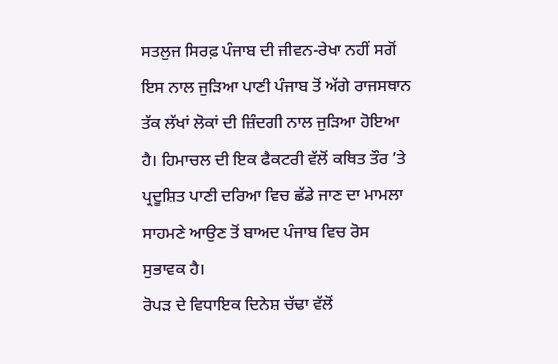ਸਤਲੁਜ ਸਿਰਫ਼ ਪੰਜਾਬ ਦੀ ਜੀਵਨ-ਰੇਖਾ ਨਹੀਂ ਸਗੋਂ ਇਸ ਨਾਲ ਜੁੜਿਆ ਪਾਣੀ ਪੰਜਾਬ ਤੋਂ ਅੱਗੇ ਰਾਜਸਥਾਨ ਤੱਕ ਲੱਖਾਂ ਲੋਕਾਂ ਦੀ ਜ਼ਿੰਦਗੀ ਨਾਲ ਜੁੜਿਆ ਹੋਇਆ ਹੈ। ਹਿਮਾਚਲ ਦੀ ਇਕ ਫੈਕਟਰੀ ਵੱਲੋਂ ਕਥਿਤ ਤੌਰ ’ਤੇ ਪ੍ਰਦੂਸ਼ਿਤ ਪਾਣੀ ਦਰਿਆ ਵਿਚ ਛੱਡੇ ਜਾਣ ਦਾ ਮਾਮਲਾ ਸਾਹਮਣੇ ਆਉਣ ਤੋਂ ਬਾਅਦ ਪੰਜਾਬ ਵਿਚ ਰੋਸ ਸੁਭਾਵਕ ਹੈ।
ਰੋਪੜ ਦੇ ਵਿਧਾਇਕ ਦਿਨੇਸ਼ ਚੱਢਾ ਵੱਲੋਂ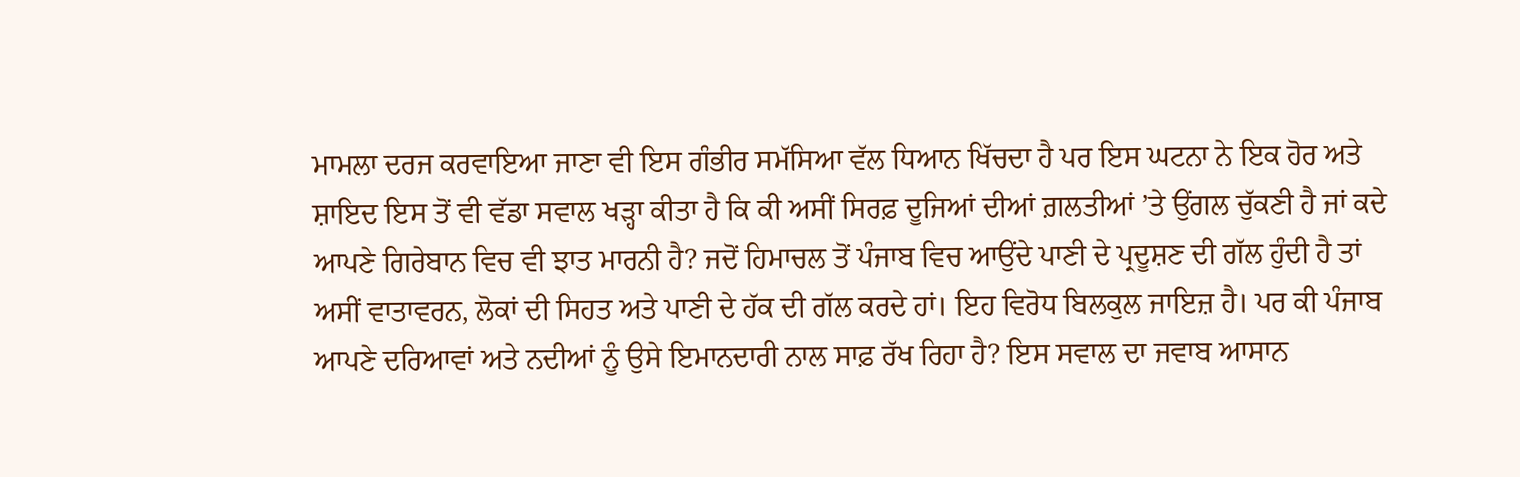ਮਾਮਲਾ ਦਰਜ ਕਰਵਾਇਆ ਜਾਣਾ ਵੀ ਇਸ ਗੰਭੀਰ ਸਮੱਸਿਆ ਵੱਲ ਧਿਆਨ ਖਿੱਚਦਾ ਹੈ ਪਰ ਇਸ ਘਟਨਾ ਨੇ ਇਕ ਹੋਰ ਅਤੇ ਸ਼ਾਇਦ ਇਸ ਤੋਂ ਵੀ ਵੱਡਾ ਸਵਾਲ ਖੜ੍ਹਾ ਕੀਤਾ ਹੈ ਕਿ ਕੀ ਅਸੀਂ ਸਿਰਫ਼ ਦੂਜਿਆਂ ਦੀਆਂ ਗ਼ਲਤੀਆਂ ’ਤੇ ਉਂਗਲ ਚੁੱਕਣੀ ਹੈ ਜਾਂ ਕਦੇ ਆਪਣੇ ਗਿਰੇਬਾਨ ਵਿਚ ਵੀ ਝਾਤ ਮਾਰਨੀ ਹੈ? ਜਦੋਂ ਹਿਮਾਚਲ ਤੋਂ ਪੰਜਾਬ ਵਿਚ ਆਉਂਦੇ ਪਾਣੀ ਦੇ ਪ੍ਰਦੂਸ਼ਣ ਦੀ ਗੱਲ ਹੁੰਦੀ ਹੈ ਤਾਂ ਅਸੀਂ ਵਾਤਾਵਰਨ, ਲੋਕਾਂ ਦੀ ਸਿਹਤ ਅਤੇ ਪਾਣੀ ਦੇ ਹੱਕ ਦੀ ਗੱਲ ਕਰਦੇ ਹਾਂ। ਇਹ ਵਿਰੋਧ ਬਿਲਕੁਲ ਜਾਇਜ਼ ਹੈ। ਪਰ ਕੀ ਪੰਜਾਬ ਆਪਣੇ ਦਰਿਆਵਾਂ ਅਤੇ ਨਦੀਆਂ ਨੂੰ ਉਸੇ ਇਮਾਨਦਾਰੀ ਨਾਲ ਸਾਫ਼ ਰੱਖ ਰਿਹਾ ਹੈ? ਇਸ ਸਵਾਲ ਦਾ ਜਵਾਬ ਆਸਾਨ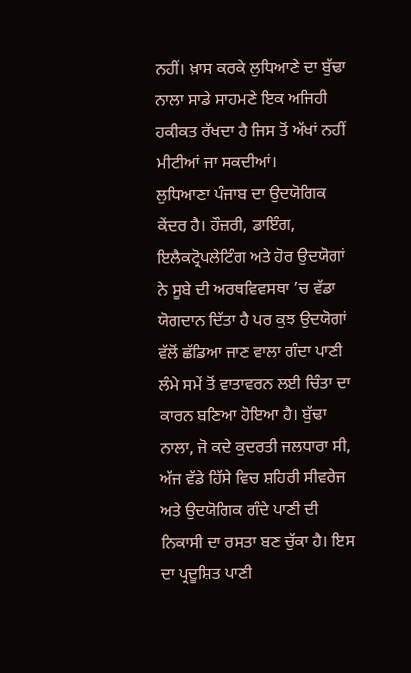ਨਹੀਂ। ਖ਼ਾਸ ਕਰਕੇ ਲੁਧਿਆਣੇ ਦਾ ਬੁੱਢਾ ਨਾਲਾ ਸਾਡੇ ਸਾਹਮਣੇ ਇਕ ਅਜਿਹੀ ਹਕੀਕਤ ਰੱਖਦਾ ਹੈ ਜਿਸ ਤੋਂ ਅੱਖਾਂ ਨਹੀਂ ਮੀਟੀਆਂ ਜਾ ਸਕਦੀਆਂ।
ਲੁਧਿਆਣਾ ਪੰਜਾਬ ਦਾ ਉਦਯੋਗਿਕ ਕੇਂਦਰ ਹੈ। ਹੌਜ਼ਰੀ, ਡਾਇੰਗ, ਇਲੈਕਟ੍ਰੋਪਲੇਟਿੰਗ ਅਤੇ ਹੋਰ ਉਦਯੋਗਾਂ ਨੇ ਸੂਬੇ ਦੀ ਅਰਥਵਿਵਸਥਾ ’ਚ ਵੱਡਾ ਯੋਗਦਾਨ ਦਿੱਤਾ ਹੈ ਪਰ ਕੁਝ ਉਦਯੋਗਾਂ ਵੱਲੋਂ ਛੱਡਿਆ ਜਾਣ ਵਾਲਾ ਗੰਦਾ ਪਾਣੀ ਲੰਮੇ ਸਮੇਂ ਤੋਂ ਵਾਤਾਵਰਨ ਲਈ ਚਿੰਤਾ ਦਾ ਕਾਰਨ ਬਣਿਆ ਹੋਇਆ ਹੈ। ਬੁੱਢਾ ਨਾਲਾ, ਜੋ ਕਦੇ ਕੁਦਰਤੀ ਜਲਧਾਰਾ ਸੀ, ਅੱਜ ਵੱਡੇ ਹਿੱਸੇ ਵਿਚ ਸ਼ਹਿਰੀ ਸੀਵਰੇਜ ਅਤੇ ਉਦਯੋਗਿਕ ਗੰਦੇ ਪਾਣੀ ਦੀ ਨਿਕਾਸੀ ਦਾ ਰਸਤਾ ਬਣ ਚੁੱਕਾ ਹੈ। ਇਸ ਦਾ ਪ੍ਰਦੂਸ਼ਿਤ ਪਾਣੀ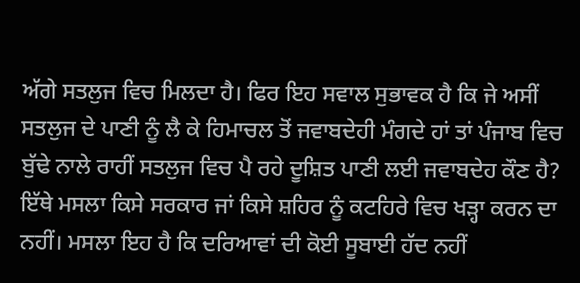ਅੱਗੇ ਸਤਲੁਜ ਵਿਚ ਮਿਲਦਾ ਹੈ। ਫਿਰ ਇਹ ਸਵਾਲ ਸੁਭਾਵਕ ਹੈ ਕਿ ਜੇ ਅਸੀਂ ਸਤਲੁਜ ਦੇ ਪਾਣੀ ਨੂੰ ਲੈ ਕੇ ਹਿਮਾਚਲ ਤੋਂ ਜਵਾਬਦੇਹੀ ਮੰਗਦੇ ਹਾਂ ਤਾਂ ਪੰਜਾਬ ਵਿਚ ਬੁੱਢੇ ਨਾਲੇ ਰਾਹੀਂ ਸਤਲੁਜ ਵਿਚ ਪੈ ਰਹੇ ਦੂਸ਼ਿਤ ਪਾਣੀ ਲਈ ਜਵਾਬਦੇਹ ਕੌਣ ਹੈ?
ਇੱਥੇ ਮਸਲਾ ਕਿਸੇ ਸਰਕਾਰ ਜਾਂ ਕਿਸੇ ਸ਼ਹਿਰ ਨੂੰ ਕਟਹਿਰੇ ਵਿਚ ਖੜ੍ਹਾ ਕਰਨ ਦਾ ਨਹੀਂ। ਮਸਲਾ ਇਹ ਹੈ ਕਿ ਦਰਿਆਵਾਂ ਦੀ ਕੋਈ ਸੂਬਾਈ ਹੱਦ ਨਹੀਂ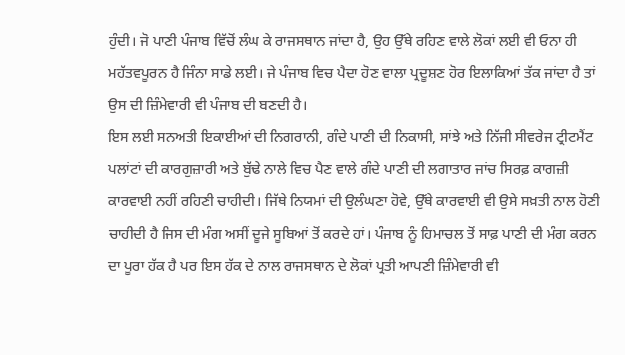ਹੁੰਦੀ। ਜੋ ਪਾਣੀ ਪੰਜਾਬ ਵਿੱਚੋਂ ਲੰਘ ਕੇ ਰਾਜਸਥਾਨ ਜਾਂਦਾ ਹੈ, ਉਹ ਉੱਥੇ ਰਹਿਣ ਵਾਲੇ ਲੋਕਾਂ ਲਈ ਵੀ ਓਨਾ ਹੀ ਮਹੱਤਵਪੂਰਨ ਹੈ ਜਿੰਨਾ ਸਾਡੇ ਲਈ। ਜੇ ਪੰਜਾਬ ਵਿਚ ਪੈਦਾ ਹੋਣ ਵਾਲਾ ਪ੍ਰਦੂਸ਼ਣ ਹੋਰ ਇਲਾਕਿਆਂ ਤੱਕ ਜਾਂਦਾ ਹੈ ਤਾਂ ਉਸ ਦੀ ਜ਼ਿੰਮੇਵਾਰੀ ਵੀ ਪੰਜਾਬ ਦੀ ਬਣਦੀ ਹੈ।
ਇਸ ਲਈ ਸਨਅਤੀ ਇਕਾਈਆਂ ਦੀ ਨਿਗਰਾਨੀ, ਗੰਦੇ ਪਾਣੀ ਦੀ ਨਿਕਾਸੀ, ਸਾਂਝੇ ਅਤੇ ਨਿੱਜੀ ਸੀਵਰੇਜ ਟ੍ਰੀਟਮੈਂਟ ਪਲਾਂਟਾਂ ਦੀ ਕਾਰਗੁਜ਼ਾਰੀ ਅਤੇ ਬੁੱਢੇ ਨਾਲੇ ਵਿਚ ਪੈਣ ਵਾਲੇ ਗੰਦੇ ਪਾਣੀ ਦੀ ਲਗਾਤਾਰ ਜਾਂਚ ਸਿਰਫ਼ ਕਾਗਜ਼ੀ ਕਾਰਵਾਈ ਨਹੀਂ ਰਹਿਣੀ ਚਾਹੀਦੀ। ਜਿੱਥੇ ਨਿਯਮਾਂ ਦੀ ਉਲੰਘਣਾ ਹੋਵੇ, ਉੱਥੇ ਕਾਰਵਾਈ ਵੀ ਉਸੇ ਸਖ਼ਤੀ ਨਾਲ ਹੋਣੀ ਚਾਹੀਦੀ ਹੈ ਜਿਸ ਦੀ ਮੰਗ ਅਸੀਂ ਦੂਜੇ ਸੂਬਿਆਂ ਤੋਂ ਕਰਦੇ ਹਾਂ। ਪੰਜਾਬ ਨੂੰ ਹਿਮਾਚਲ ਤੋਂ ਸਾਫ਼ ਪਾਣੀ ਦੀ ਮੰਗ ਕਰਨ ਦਾ ਪੂਰਾ ਹੱਕ ਹੈ ਪਰ ਇਸ ਹੱਕ ਦੇ ਨਾਲ ਰਾਜਸਥਾਨ ਦੇ ਲੋਕਾਂ ਪ੍ਰਤੀ ਆਪਣੀ ਜ਼ਿੰਮੇਵਾਰੀ ਵੀ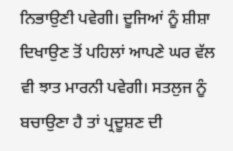ਨਿਭਾਉਣੀ ਪਵੇਗੀ। ਦੂਜਿਆਂ ਨੂੰ ਸ਼ੀਸ਼ਾ ਦਿਖਾਉਣ ਤੋਂ ਪਹਿਲਾਂ ਆਪਣੇ ਘਰ ਵੱਲ ਵੀ ਝਾਤ ਮਾਰਨੀ ਪਵੇਗੀ। ਸਤਲੁਜ ਨੂੰ ਬਚਾਉਣਾ ਹੈ ਤਾਂ ਪ੍ਰਦੂਸ਼ਣ ਦੀ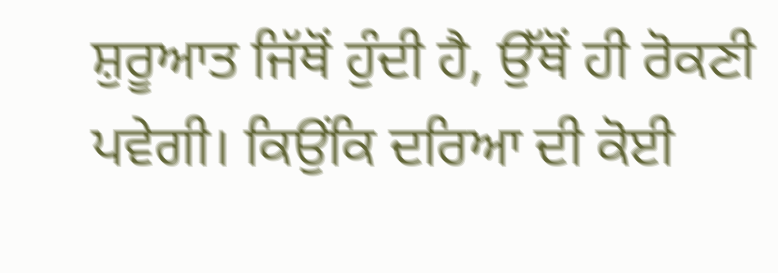ਸ਼ੁਰੂਆਤ ਜਿੱਥੋਂ ਹੁੰਦੀ ਹੈ, ਉੱਥੋਂ ਹੀ ਰੋਕਣੀ ਪਵੇਗੀ। ਕਿਉਂਕਿ ਦਰਿਆ ਦੀ ਕੋਈ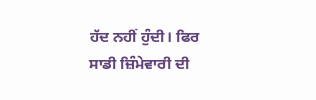ਹੱਦ ਨਹੀਂ ਹੁੰਦੀ। ਫਿਰ ਸਾਡੀ ਜ਼ਿੰਮੇਵਾਰੀ ਦੀ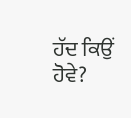ਹੱਦ ਕਿਉਂ ਹੋਵੇ?